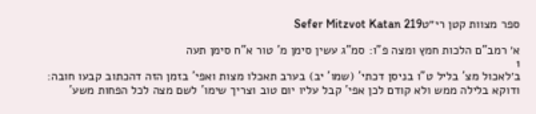ספר מצוות קטן רי״טSefer Mitzvot Katan 219

א׳ רמב"ם הלכות חמץ ומצה פ"ו: סמ"ג עשין סימן מ' טור א"ח סימן תעה
1
ב׳לאכול מצ' בליל ט"ו בניסן דכתי' (שמו' יב) בערב תאכלו מצות ואפי' בזמן הזה דהכתוב קבעו חובה: ודוקא בלילה ממש ולא קודם לכן אפי' קבל עליו יום טוב וצריך שימו' לשם מצה לכל הפחות משע'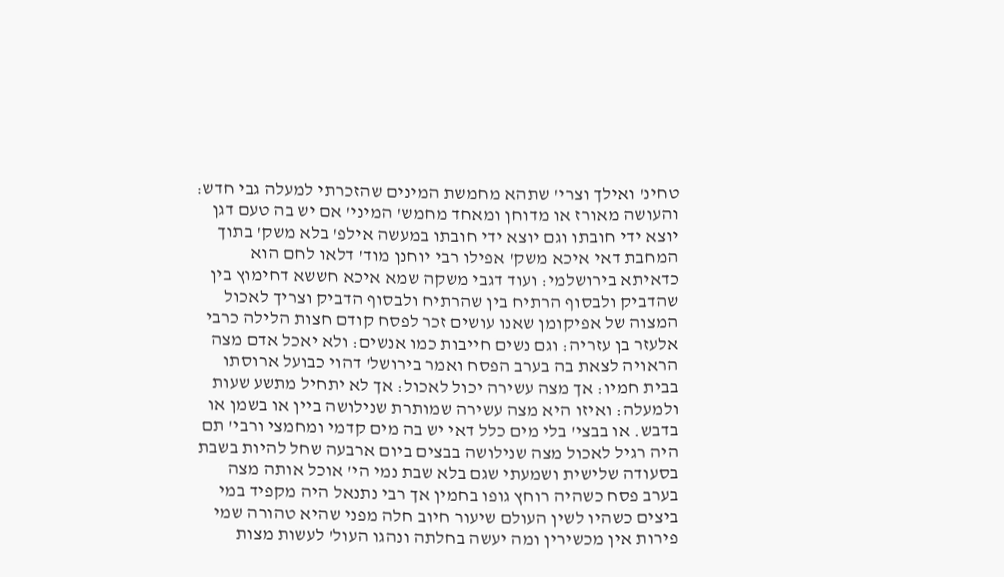טחינ' ואילך וצרי' שתהא מחמשת המינים שהזכרתי למעלה גבי חדש: והעושה מאורז או מדוחן ומאחד מחמש' המיני' אם יש בה טעם דגן יוצא ידי חובתו וגם יוצא ידי חובתו במעשה אילפ' בלא משק' בתוך המחבת דאי איכא משק' אפילו רבי יוחנן מוד' דלאו לחם הוא כדאיתא בירושלמי: ועוד דגבי משקה שמא איכא חששא דחימוץ בין שהדביק ולבסוף הרתיח בין שהרתיח ולבסוף הדביק וצריך לאכול המצוה של אפיקומן שאנו עושים זכר לפסח קודם חצות הלילה כרבי אלעזר בן עזריה: וגם נשים חייבות כמו אנשים: ולא יאכל אדם מצה הראויה לצאת בה בערב הפסח ואמר בירושל' דהוי כבועל ארוסתו בבית חמיו: אך מצה עשירה יכול לאכול: אך לא יתחיל מתשע שעות ולמעלה: ואיזו היא מצה עשירה שמותרת שנילושה ביין או בשמן או בדבש. או בבצי' בלי מים כלל דאי יש בה מים קדמי ומחמצי ורבי' תם היה רגיל לאכול מצה שנילושה בבצים ביום ארבעה שחל להיות בשבת בסעודה שלישית ושמעתי שגם בלא שבת נמי הי' אוכל אותה מצה בערב פסח כשהיה רוחץ גופו בחמין אך רבי נתנאל היה מקפיד במי ביצים כשהיו לשין העולם שיעור חיוב חלה מפני שהיא טהורה שמי פירות אין מכשירין ומה יעשה בחלתה ונהגו העול' לעשות מצות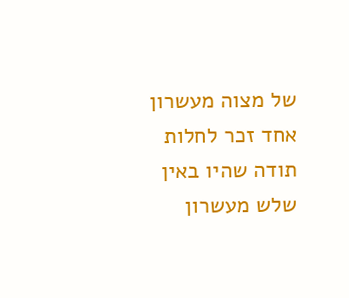של מצוה מעשרון אחד זכר לחלות תודה שהיו באין שלש מעשרון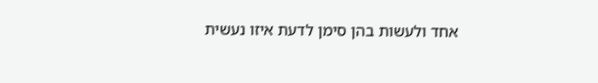אחד ולעשות בהן סימן לדעת איזו נעשית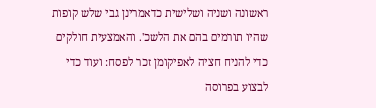ראשונה ושניה ושלישית כדאמרינן גבי שלש קופות שהיו תורמים בהם את הלשכ'. והאמצעית חולקים כדי להניח חציה לאפיקומן זכר לפסח: ועוד כדי לבצוע בפרוסה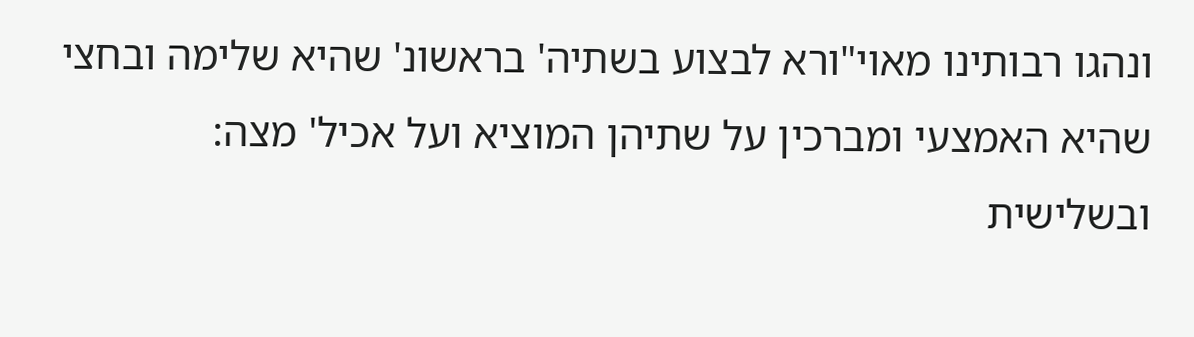ונהגו רבותינו מאוי"ורא לבצוע בשתיה' בראשונ' שהיא שלימה ובחצי שהיא האמצעי ומברכין על שתיהן המוציא ועל אכיל' מצה: ובשלישית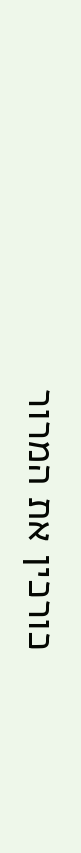כורכין את המרור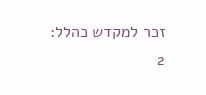זכר למקדש כהלל:
2